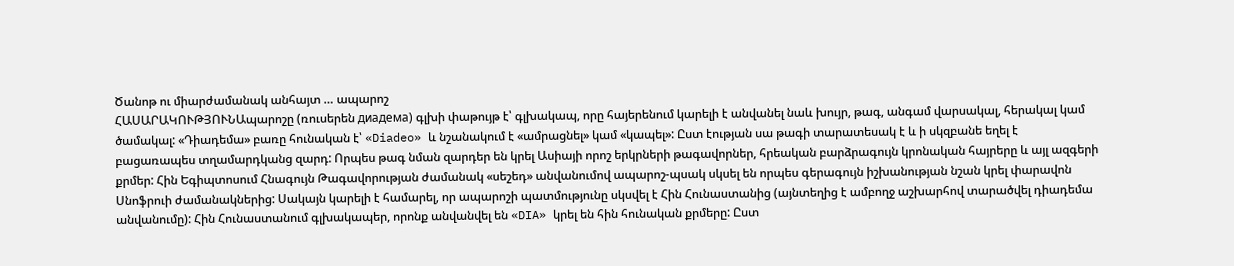Ծանոթ ու միարժամանակ անհայտ … ապարոշ
ՀԱՍԱՐԱԿՈՒԹՅՈՒՆԱպարոշը (ռուսերեն диадема) գլխի փաթույթ է՝ գլխակապ, որը հայերենում կարելի է անվանել նաև խույր, թագ, անգամ վարսակալ, հերակալ կամ ծամակալ: «Դիադեմա» բառը հունական է՝ «Diadeo» և նշանակում է «ամրացնել» կամ «կապել»: Ըստ էության սա թագի տարատեսակ է և ի սկզբանե եղել է բացառապես տղամարդկանց զարդ: Որպես թագ նման զարդեր են կրել Ասիայի որոշ երկրների թագավորներ, հրեական բարձրագույն կրոնական հայրերը և այլ ազգերի քրմեր: Հին Եգիպտոսում Հնագույն Թագավորության ժամանակ «սեշեդ» անվանումով ապարոշ-պսակ սկսել են որպես գերագույն իշխանության նշան կրել փարավոն Սնոֆրուի ժամանակներից: Սակայն կարելի է համարել, որ ապարոշի պատմությունը սկսվել է Հին Հունաստանից (այնտեղից է ամբողջ աշխարհով տարածվել դիադեմա անվանումը): Հին Հունաստանում գլխակապեր, որոնք անվանվել են «DIA» կրել են հին հունական քրմերը: Ըստ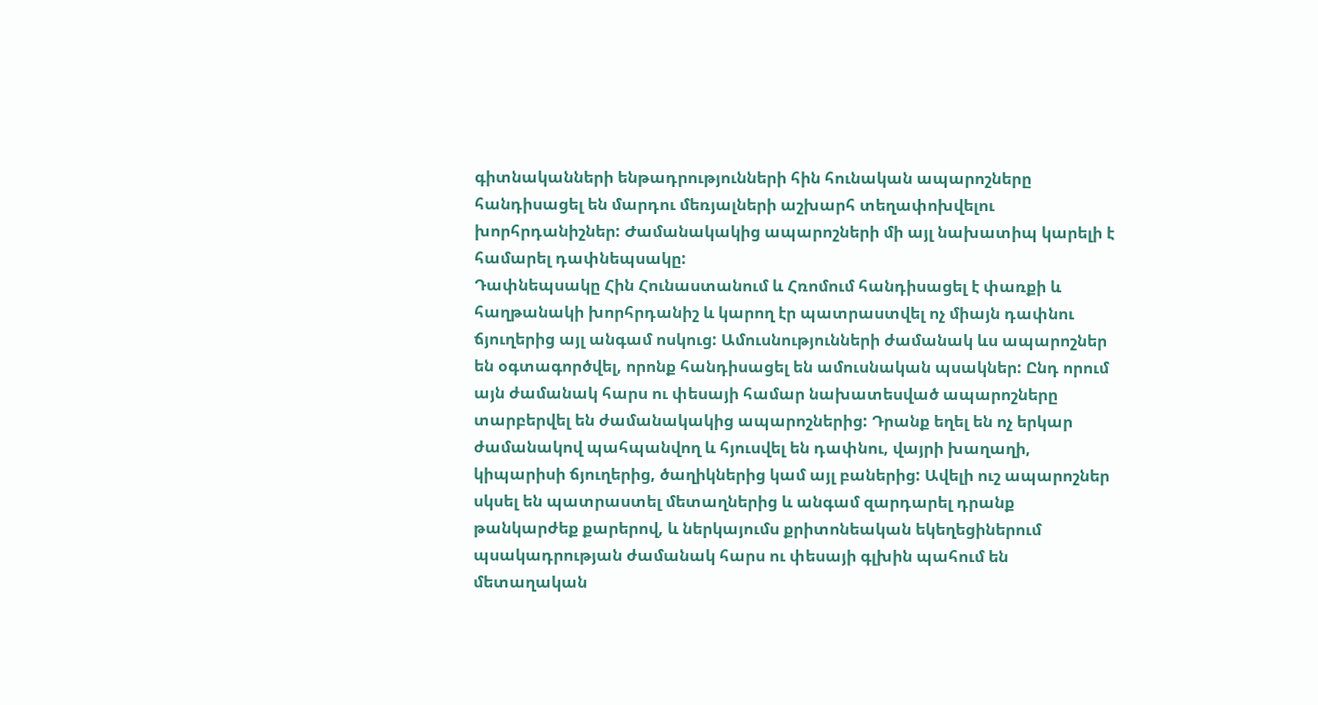գիտնականների ենթադրությունների հին հունական ապարոշները հանդիսացել են մարդու մեռյալների աշխարհ տեղափոխվելու խորհրդանիշներ: Ժամանակակից ապարոշների մի այլ նախատիպ կարելի է համարել դափնեպսակը:
Դափնեպսակը Հին Հունաստանում և Հռոմում հանդիսացել է փառքի և հաղթանակի խորհրդանիշ և կարող էր պատրաստվել ոչ միայն դափնու ճյուղերից այլ անգամ ոսկուց: Ամուսնությունների ժամանակ ևս ապարոշներ են օգտագործվել, որոնք հանդիսացել են ամուսնական պսակներ: Ընդ որում այն ժամանակ հարս ու փեսայի համար նախատեսված ապարոշները տարբերվել են ժամանակակից ապարոշներից: Դրանք եղել են ոչ երկար ժամանակով պահպանվող և հյուսվել են դափնու, վայրի խաղաղի, կիպարիսի ճյուղերից, ծաղիկներից կամ այլ բաներից: Ավելի ուշ ապարոշներ սկսել են պատրաստել մետաղներից և անգամ զարդարել դրանք թանկարժեք քարերով, և ներկայումս քրիտոնեական եկեղեցիներում պսակադրության ժամանակ հարս ու փեսայի գլխին պահում են մետաղական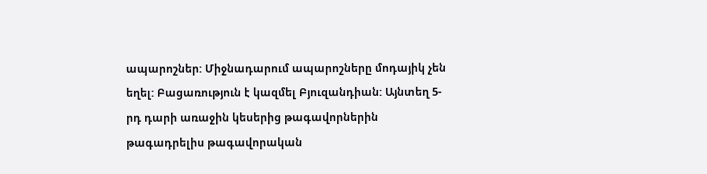ապարոշներ: Միջնադարում ապարոշները մոդայիկ չեն եղել: Բացառություն է կազմել Բյուզանդիան: Այնտեղ 5-րդ դարի առաջին կեսերից թագավորներին թագադրելիս թագավորական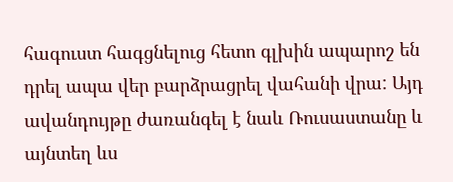հագուստ հագցնելուց հետո գլխին ապարոշ են դրել ապա վեր բարձրացրել վահանի վրա: Այդ ավանդույթը ժառանգել է նաև Ռուսաստանը և այնտեղ ևս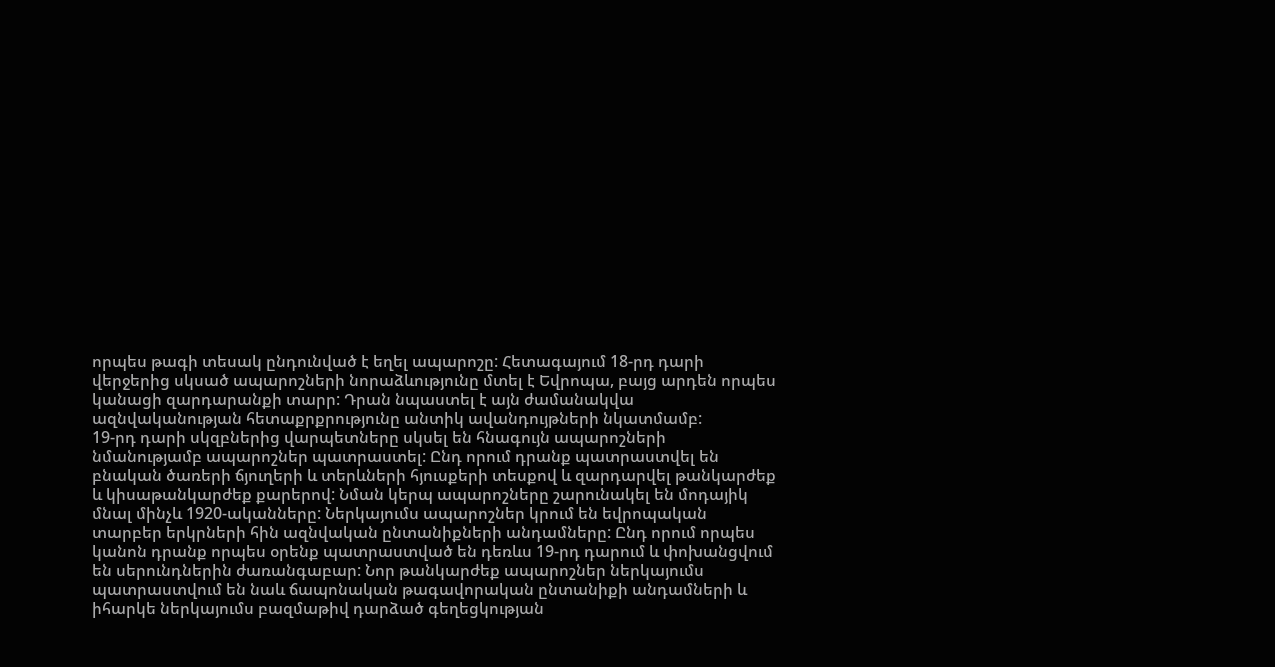որպես թագի տեսակ ընդունված է եղել ապարոշը: Հետագայում 18-րդ դարի վերջերից սկսած ապարոշների նորաձևությունը մտել է Եվրոպա, բայց արդեն որպես կանացի զարդարանքի տարր: Դրան նպաստել է այն ժամանակվա ազնվականության հետաքրքրությունը անտիկ ավանդույթների նկատմամբ:
19-րդ դարի սկզբներից վարպետները սկսել են հնագույն ապարոշների նմանությամբ ապարոշներ պատրաստել: Ընդ որում դրանք պատրաստվել են բնական ծառերի ճյուղերի և տերևների հյուսքերի տեսքով և զարդարվել թանկարժեք և կիսաթանկարժեք քարերով: Նման կերպ ապարոշները շարունակել են մոդայիկ մնալ մինչև 1920-ականները: Ներկայումս ապարոշներ կրում են եվրոպական տարբեր երկրների հին ազնվական ընտանիքների անդամները: Ընդ որում որպես կանոն դրանք որպես օրենք պատրաստված են դեռևս 19-րդ դարում և փոխանցվում են սերունդներին ժառանգաբար: Նոր թանկարժեք ապարոշներ ներկայումս պատրաստվում են նաև ճապոնական թագավորական ընտանիքի անդամների և իհարկե ներկայումս բազմաթիվ դարձած գեղեցկության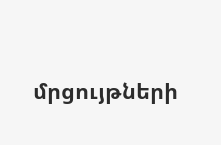մրցույթների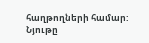հաղթողների համար:
Նյութը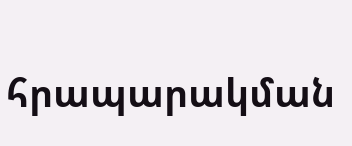հրապարակման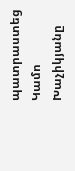պատրաստեց Կամո Խաչիկյանը